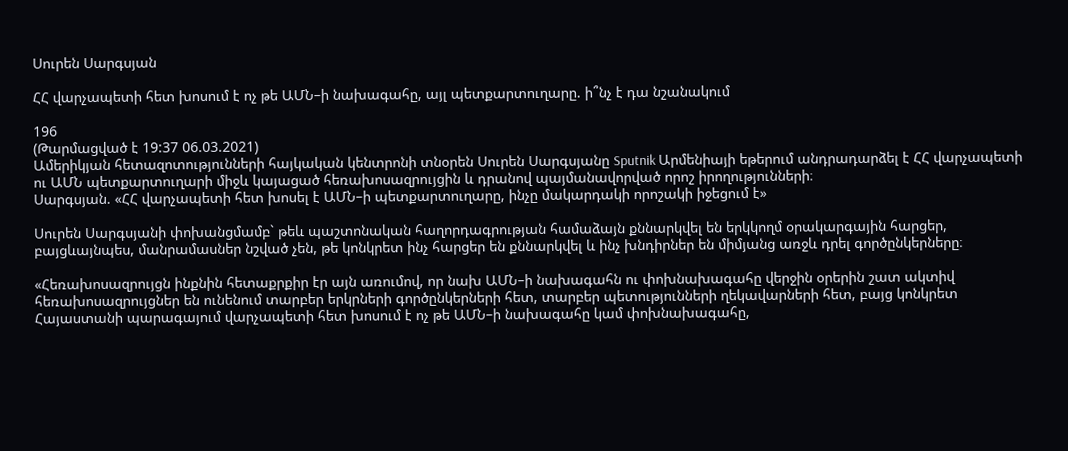Սուրեն Սարգսյան

ՀՀ վարչապետի հետ խոսում է ոչ թե ԱՄՆ–ի նախագահը, այլ պետքարտուղարը. ի՞նչ է դա նշանակում

196
(Թարմացված է 19:37 06.03.2021)
Ամերիկյան հետազոտությունների հայկական կենտրոնի տնօրեն Սուրեն Սարգսյանը Sputnik Արմենիայի եթերում անդրադարձել է ՀՀ վարչապետի ու ԱՄՆ պետքարտուղարի միջև կայացած հեռախոսազրույցին և դրանով պայմանավորված որոշ իրողությունների։
Սարգսյան. «ՀՀ վարչապետի հետ խոսել է ԱՄՆ–ի պետքարտուղարը, ինչը մակարդակի որոշակի իջեցում է»

Սուրեն Սարգսյանի փոխանցմամբ` թեև պաշտոնական հաղորդագրության համաձայն քննարկվել են երկկողմ օրակարգային հարցեր, բայցևայնպես, մանրամասներ նշված չեն, թե կոնկրետ ինչ հարցեր են քննարկվել և ինչ խնդիրներ են միմյանց առջև դրել գործընկերները։

«Հեռախոսազրույցն ինքնին հետաքրքիր էր այն առումով, որ նախ ԱՄՆ–ի նախագահն ու փոխնախագահը վերջին օրերին շատ ակտիվ հեռախոսազրույցներ են ունենում տարբեր երկրների գործընկերների հետ, տարբեր պետությունների ղեկավարների հետ, բայց կոնկրետ Հայաստանի պարագայում վարչապետի հետ խոսում է ոչ թե ԱՄՆ–ի նախագահը կամ փոխնախագահը,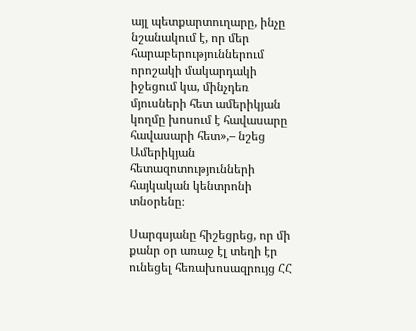այլ պետքարտուղարը, ինչը նշանակում է, որ մեր հարաբերություններում որոշակի մակարդակի իջեցում կա, մինչդեռ մյուսների հետ ամերիկյան կողմը խոսում է հավասարը հավասարի հետ»,– նշեց Ամերիկյան հետազոտությունների հայկական կենտրոնի տնօրենը։

Սարգսյանը հիշեցրեց, որ մի քանր օր առաջ էլ տեղի էր ունեցել հեռախոսազրույց ՀՀ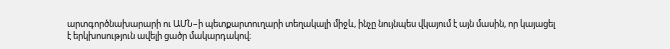արտգործնախարարի ու ԱՄՆ–ի պետքարտուղարի տեղակալի միջև, ինչը նույնպես վկայում է այն մասին, որ կայացել է երկխոսություն ավելի ցածր մակարդակով։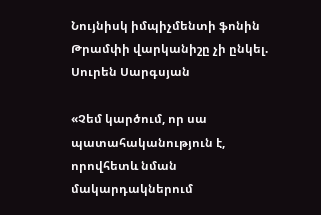Նույնիսկ իմպիչմենտի ֆոնին Թրամփի վարկանիշը չի ընկել. Սուրեն Սարգսյան

«Չեմ կարծում, որ սա պատահականություն է, որովհետև նման մակարդակներում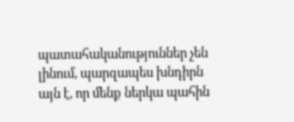պատահականություններ չեն լինում, պարզապես խնդիրն այն է, որ մենք ներկա պահին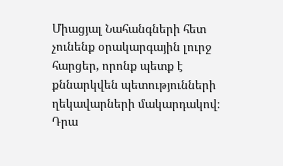Միացյալ Նահանգների հետ չունենք օրակարգային լուրջ հարցեր, որոնք պետք է քննարկվեն պետությունների ղեկավարների մակարդակով։ Դրա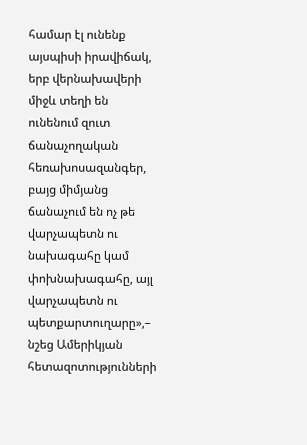համար էլ ունենք այսպիսի իրավիճակ, երբ վերնախավերի միջև տեղի են ունենում զուտ ճանաչողական հեռախոսազանգեր, բայց միմյանց ճանաչում են ոչ թե վարչապետն ու նախագահը կամ փոխնախագահը, այլ վարչապետն ու պետքարտուղարը»,– նշեց Ամերիկյան հետազոտությունների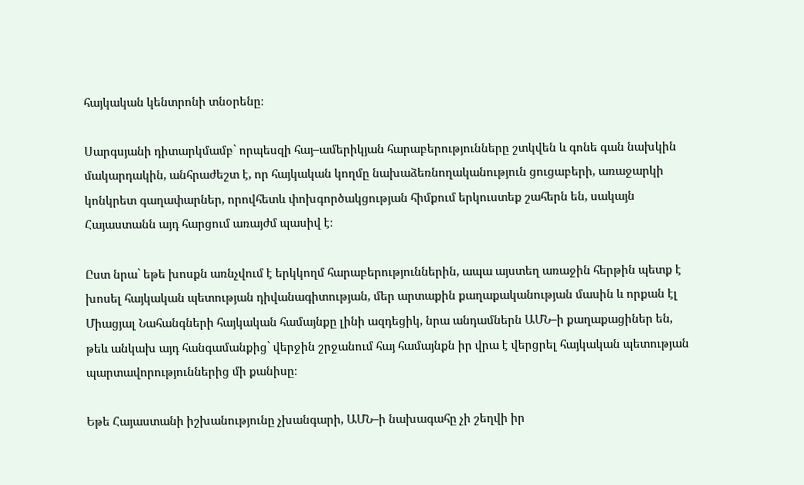հայկական կենտրոնի տնօրենը։

Սարգսյանի դիտարկմամբ` որպեսզի հայ–ամերիկյան հարաբերությունները շտկվեն և գոնե գան նախկին մակարդակին, անհրաժեշտ է, որ հայկական կողմը նախաձեռնողականություն ցուցաբերի, առաջարկի կոնկրետ գաղափարներ, որովհետև փոխգործակցության հիմքում երկուստեք շահերն են, սակայն Հայաստանն այդ հարցում առայժմ պասիվ է։

Ըստ նրա` եթե խոսքն առնչվում է երկկողմ հարաբերություններին, ապա այստեղ առաջին հերթին պետք է խոսել հայկական պետության դիվանագիտության, մեր արտաքին քաղաքականության մասին և որքան էլ Միացյալ Նահանգների հայկական համայնքը լինի ազդեցիկ, նրա անդամներն ԱՄՆ–ի քաղաքացիներ են, թեև անկախ այդ հանգամանքից` վերջին շրջանում հայ համայնքն իր վրա է վերցրել հայկական պետության պարտավորություններից մի քանիսը։

Եթե Հայաստանի իշխանությունը չխանգարի, ԱՄՆ–ի նախագահը չի շեղվի իր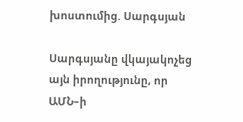խոստումից. Սարգսյան

Սարգսյանը վկայակոչեց այն իրողությունը, որ ԱՄՆ–ի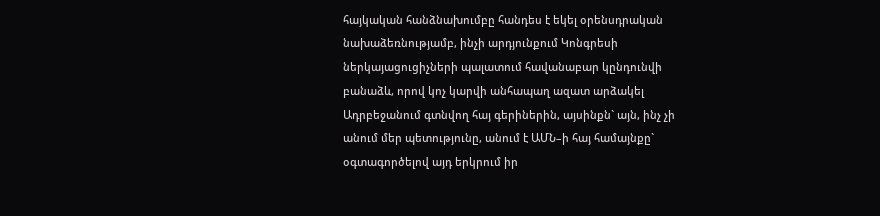հայկական հանձնախումբը հանդես է եկել օրենսդրական նախաձեռնությամբ, ինչի արդյունքում Կոնգրեսի ներկայացուցիչների պալատում հավանաբար կընդունվի բանաձև, որով կոչ կարվի անհապաղ ազատ արձակել Ադրբեջանում գտնվող հայ գերիներին, այսինքն` այն, ինչ չի անում մեր պետությունը, անում է ԱՄՆ–ի հայ համայնքը` օգտագործելով այդ երկրում իր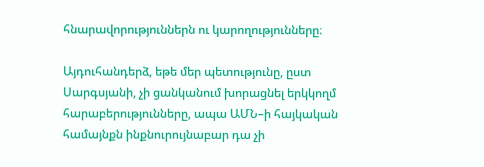հնարավորություններն ու կարողությունները։

Այդուհանդերձ, եթե մեր պետությունը, ըստ Սարգսյանի, չի ցանկանում խորացնել երկկողմ հարաբերությունները, ապա ԱՄՆ–ի հայկական համայնքն ինքնուրույնաբար դա չի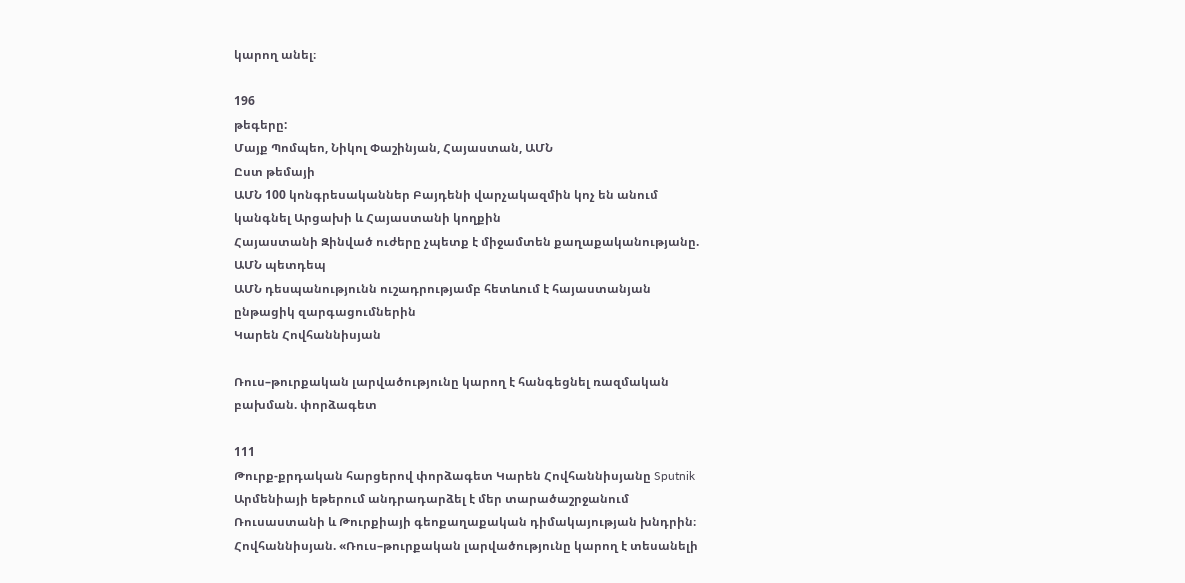կարող անել։

196
թեգերը:
Մայք Պոմպեո, Նիկոլ Փաշինյան, Հայաստան, ԱՄՆ
Ըստ թեմայի
ԱՄՆ 100 կոնգրեսականներ Բայդենի վարչակազմին կոչ են անում կանգնել Արցախի և Հայաստանի կողքին
Հայաստանի Զինված ուժերը չպետք է միջամտեն քաղաքականությանը. ԱՄՆ պետդեպ
ԱՄՆ դեսպանությունն ուշադրությամբ հետևում է հայաստանյան ընթացիկ զարգացումներին
Կարեն Հովհաննիսյան

Ռուս–թուրքական լարվածությունը կարող է հանգեցնել ռազմական բախման. փորձագետ

111
Թուրք-քրդական հարցերով փորձագետ Կարեն Հովհաննիսյանը Sputnik Արմենիայի եթերում անդրադարձել է մեր տարածաշրջանում Ռուսաստանի և Թուրքիայի գեոքաղաքական դիմակայության խնդրին։
Հովհաննիսյան. «Ռուս–թուրքական լարվածությունը կարող է տեսանելի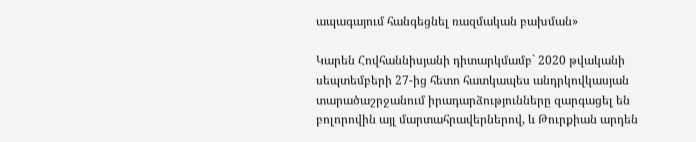ապագայում հանգեցնել ռազմական բախման»

Կարեն Հովհաննիսյանի դիտարկմամբ` 2020 թվականի սեպտեմբերի 27-ից հետո հատկապես անդրկովկասյան տարածաշրջանում իրադարձությունները զարգացել են բոլորովին այլ մարտահրավերներով, և Թուրքիան արդեն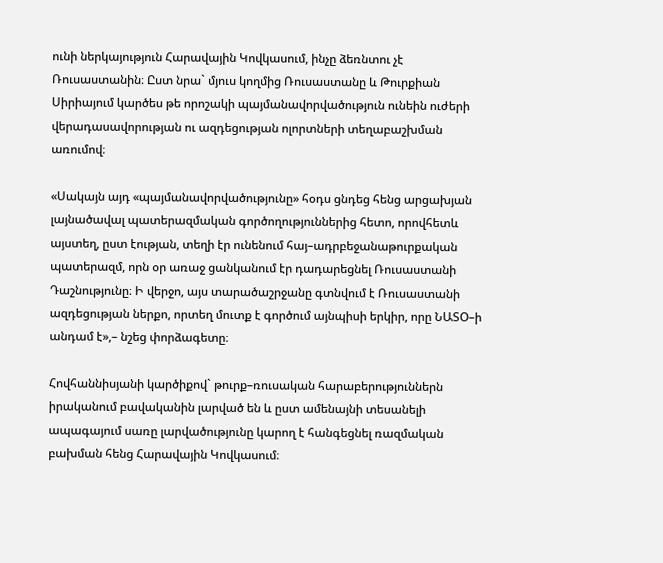ունի ներկայություն Հարավային Կովկասում, ինչը ձեռնտու չէ Ռուսաստանին։ Ըստ նրա` մյուս կողմից Ռուսաստանը և Թուրքիան Սիրիայում կարծես թե որոշակի պայմանավորվածություն ունեին ուժերի վերադասավորության ու ազդեցության ոլորտների տեղաբաշխման առումով։

«Սակայն այդ «պայմանավորվածությունը» հօդս ցնդեց հենց արցախյան լայնածավալ պատերազմական գործողություններից հետո, որովհետև այստեղ, ըստ էության, տեղի էր ունենում հայ–ադրբեջանաթուրքական պատերազմ, որն օր առաջ ցանկանում էր դադարեցնել Ռուսաստանի Դաշնությունը։ Ի վերջո, այս տարածաշրջանը գտնվում է Ռուսաստանի ազդեցության ներքո, որտեղ մուտք է գործում այնպիսի երկիր, որը ՆԱՏՕ–ի անդամ է»,– նշեց փորձագետը։

Հովհաննիսյանի կարծիքով` թուրք–ռուսական հարաբերություններն իրականում բավականին լարված են և ըստ ամենայնի տեսանելի ապագայում սառը լարվածությունը կարող է հանգեցնել ռազմական բախման հենց Հարավային Կովկասում։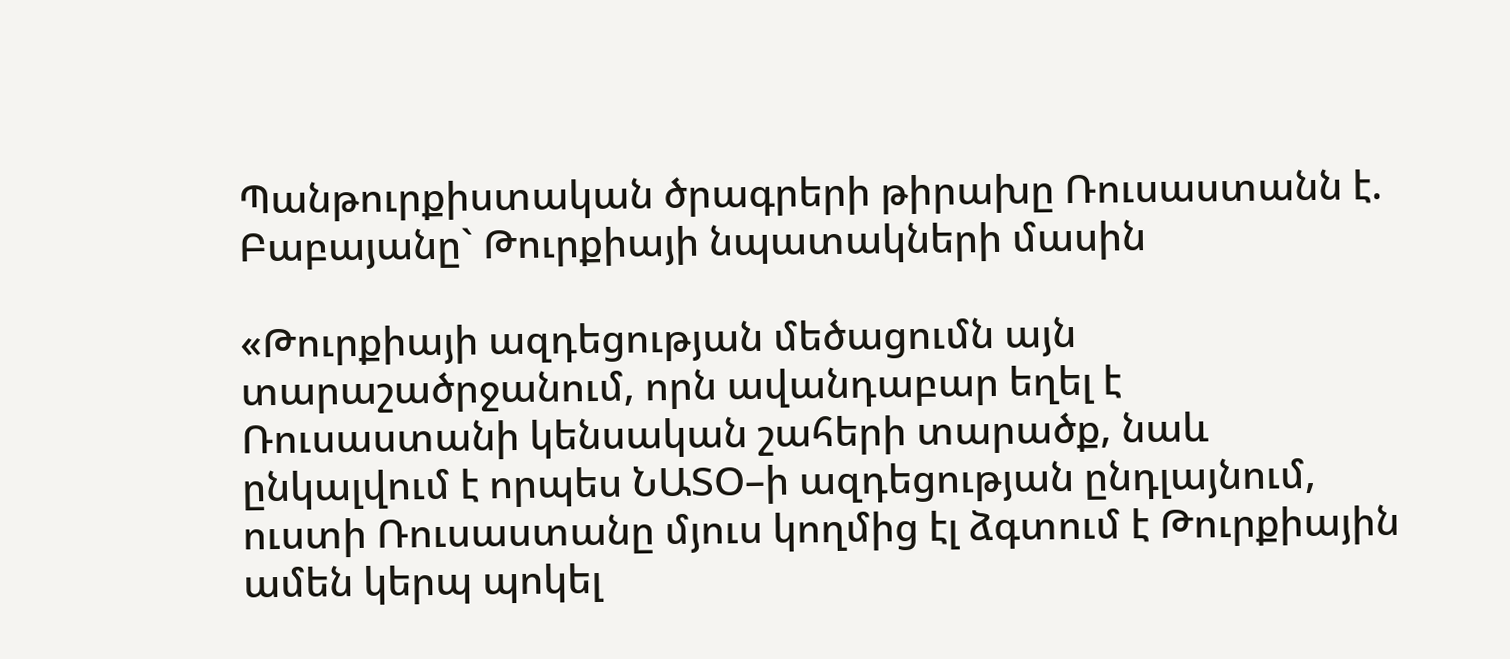Պանթուրքիստական ծրագրերի թիրախը Ռուսաստանն է. Բաբայանը` Թուրքիայի նպատակների մասին

«Թուրքիայի ազդեցության մեծացումն այն տարաշածրջանում, որն ավանդաբար եղել է Ռուսաստանի կենսական շահերի տարածք, նաև ընկալվում է որպես ՆԱՏՕ–ի ազդեցության ընդլայնում, ուստի Ռուսաստանը մյուս կողմից էլ ձգտում է Թուրքիային ամեն կերպ պոկել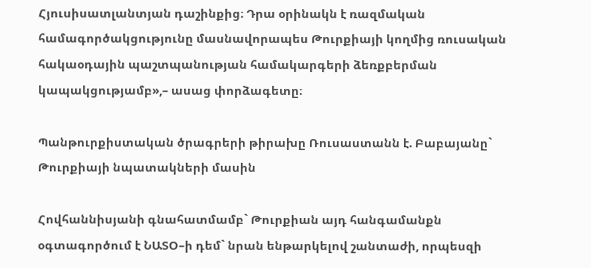Հյուսիսատլանտյան դաշինքից։ Դրա օրինակն է ռազմական համագործակցությունը մասնավորապես Թուրքիայի կողմից ռուսական հակաօդային պաշտպանության համակարգերի ձեռքբերման կապակցությամբ»,– ասաց փորձագետը։

Պանթուրքիստական ծրագրերի թիրախը Ռուսաստանն է. Բաբայանը` Թուրքիայի նպատակների մասին

Հովհաննիսյանի գնահատմամբ` Թուրքիան այդ հանգամանքն օգտագործում է ՆԱՏՕ–ի դեմ` նրան ենթարկելով շանտաժի, որպեսզի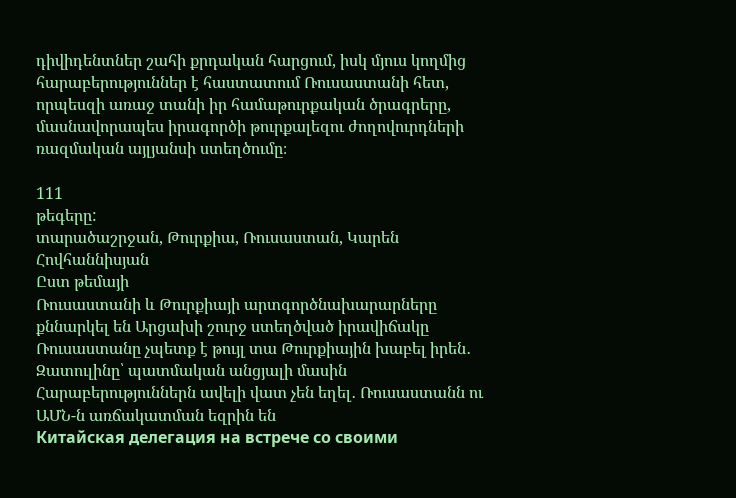դիվիդենտներ շահի քրդական հարցում, իսկ մյուս կողմից հարաբերություններ է հաստատում Ռուսաստանի հետ, որպեսզի առաջ տանի իր համաթուրքական ծրագրերը, մասնավորապես իրագործի թուրքալեզու ժողովուրդների ռազմական այլյանսի ստեղծումը։

111
թեգերը:
տարածաշրջան, Թուրքիա, Ռուսաստան, Կարեն Հովհաննիսյան
Ըստ թեմայի
Ռուսաստանի և Թուրքիայի արտգործնախարարները քննարկել են Արցախի շուրջ ստեղծված իրավիճակը
Ռուսաստանը չպետք է թույլ տա Թուրքիային խաբել իրեն․ Զատուլինը՝ պատմական անցյալի մասին
Հարաբերություններն ավելի վատ չեն եղել․ Ռուսաստանն ու ԱՄՆ-ն առճակատման եզրին են
Китайская делегация на встрече со своими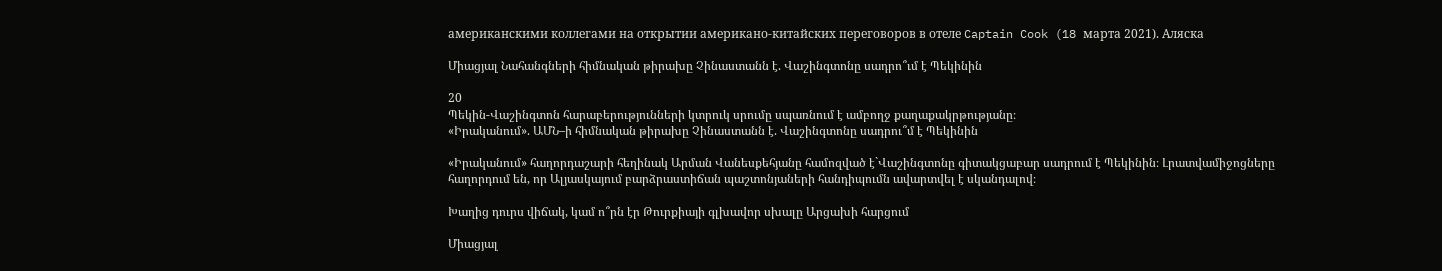американскими коллегами на открытии американо-китайских переговоров в отеле Captain Cook (18 марта 2021). Аляска

Միացյալ Նահանգների հիմնական թիրախը Չինաստանն է. Վաշինգտոնը սադրո՞ւմ է Պեկինին

20
Պեկին-Վաշինգտոն հարաբերությունների կտրուկ սրումը սպառնում է ամբողջ քաղաքակրթությանը։
«Իրականում». ԱՄՆ–ի հիմնական թիրախը Չինաստանն է. Վաշինգտոնը սադրու՞մ է Պեկինին

«Իրականում» հաղորդաշարի հեղինակ Արման Վանեսքեհյանը համոզված է`Վաշինգտոնը գիտակցաբար սադրում է Պեկինին։ Լրատվամիջոցները հաղորդում են, որ Ալյասկայում բարձրաստիճան պաշտոնյաների հանդիպումն ավարտվել է սկանդալով։

Խաղից դուրս վիճակ, կամ ո՞րն էր Թուրքիայի գլխավոր սխալը Արցախի հարցում

Միացյալ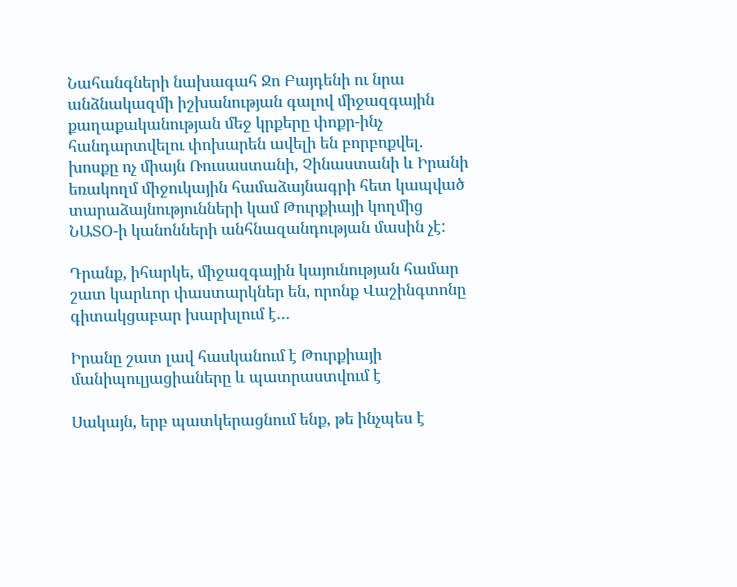Նահանգների նախագահ Ջո Բայդենի ու նրա անձնակազմի իշխանության գալով միջազգային քաղաքականության մեջ կրքերը փոքր-ինչ հանդարտվելու փոխարեն ավելի են բորբոքվել. խոսքը ոչ միայն Ռուսաստանի, Չինաստանի և Իրանի եռակողմ միջուկային համաձայնագրի հետ կապված տարաձայնությունների կամ Թուրքիայի կողմից ՆԱՏՕ-ի կանոնների անհնազանդության մասին չէ:

Դրանք, իհարկե, միջազգային կայունության համար շատ կարևոր փաստարկներ են, որոնք Վաշինգտոնը գիտակցաբար խարխլում է…

Իրանը շատ լավ հասկանում է Թուրքիայի մանիպուլյացիաները և պատրաստվում է

Սակայն, երբ պատկերացնում ենք, թե ինչպես է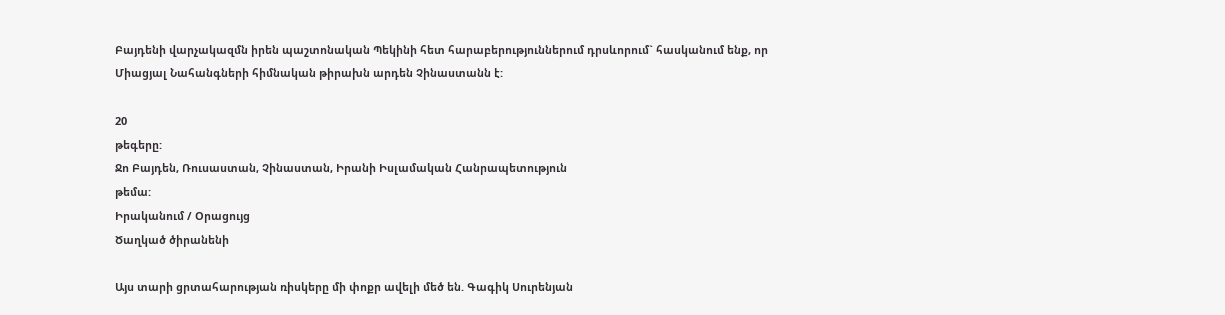Բայդենի վարչակազմն իրեն պաշտոնական Պեկինի հետ հարաբերություններում դրսևորում` հասկանում ենք, որ Միացյալ Նահանգների հիմնական թիրախն արդեն Չինաստանն է:

20
թեգերը:
Ջո Բայդեն, Ռուսաստան, Չինաստան, Իրանի Իսլամական Հանրապետություն
թեմա:
Իրականում / Օրացույց
Ծաղկած ծիրանենի

Այս տարի ցրտահարության ռիսկերը մի փոքր ավելի մեծ են. Գագիկ Սուրենյան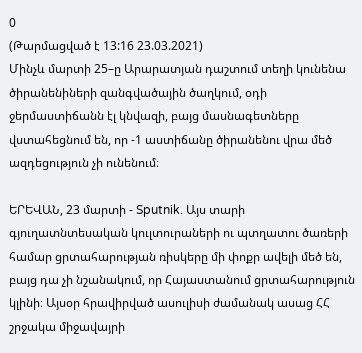0
(Թարմացված է 13:16 23.03.2021)
Մինչև մարտի 25–ը Արարատյան դաշտում տեղի կունենա ծիրանենիների զանգվածային ծաղկում, օդի ջերմաստիճանն էլ կնվազի, բայց մասնագետները վստահեցնում են, որ -1 աստիճանը ծիրանենու վրա մեծ ազդեցություն չի ունենում։

ԵՐԵՎԱՆ, 23 մարտի - Sputnik. Այս տարի գյուղատնտեսական կուլտուրաների ու պտղատու ծառերի համար ցրտահարության ռիսկերը մի փոքր ավելի մեծ են, բայց դա չի նշանակում, որ Հայաստանում ցրտահարություն կլինի։ Այսօր հրավիրված ասուլիսի ժամանակ ասաց ՀՀ շրջակա միջավայրի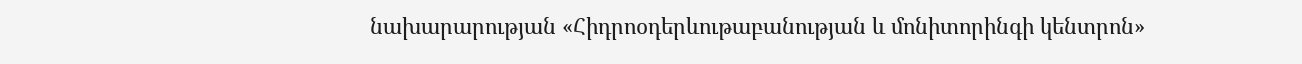նախարարության «Հիդրոօդերևութաբանության և մոնիտորինգի կենտրոն»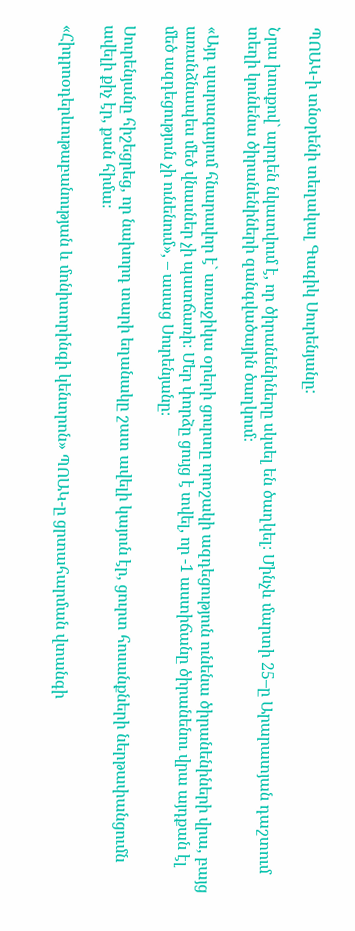ՊՈԱԿ-ի տնօրենի տեղակալ Գագիկ Սուրենյանը:

Նրա խոսքով` արդեն նկատվում է, որ ծիրանենիները սկսել են ծաղկել։ Մինչև մարտի 25–ը Արարատյան դաշտում տեղի կունենա ծիրանենիների զանգվածային ծաղկում։

«Այդ պարագայում հնարավոր է` առաջիկա օրերի ցուրտը որոշակի ազդեցություն ունենա ծիրանենիների վրա, բայց առանձնապես մեծ վնասներ չի պատճառի։ Մեր փորձը ցույց է տվել, որ -1 աստիճանը ծիրանենու վրա այդքան էլ մեծ ազդեցություն չի ունենում», – ասաց Սուրենյանը։

Սուրենյանը հիշեցրեց, որ նախորդ տարի եղանակը շատ ավելի կայուն էր, ցուրտ հոսանքների ներթափանցումն ավելի քիչ էր, քան հիմա։

«Հիդրոօդերևութաբանության և մոնիտորինգի կենտրոն» ՊՈԱԿ-ը ցրտահարման վտանգի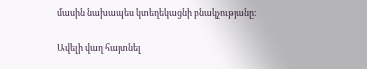մասին նախապես կտեղեկացնի բնակչությանը։

Ավելի վաղ հայտնել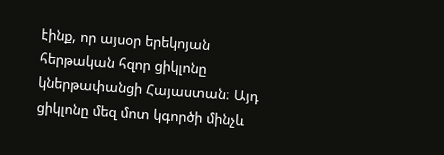էինք, որ այսօր երեկոյան հերթական հզոր ցիկլոնը կներթափանցի Հայաստան։ Այդ ցիկլոնը մեզ մոտ կգործի մինչև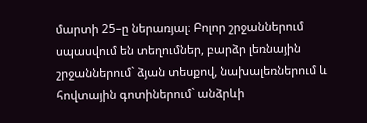մարտի 25–ը ներառյալ։ Բոլոր շրջաններում սպասվում են տեղումներ, բարձր լեռնային շրջաններում` ձյան տեսքով, նախալեռներում և հովտային գոտիներում` անձրևի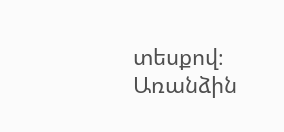տեսքով։ Առանձին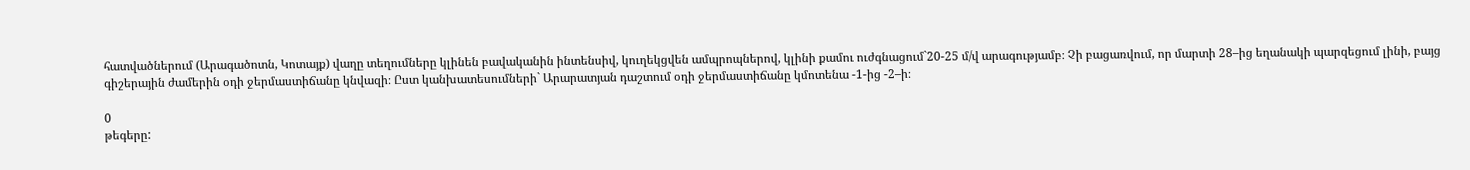հատվածներում (Արագածոտն, Կոտայք) վաղը տեղումները կլինեն բավականին ինտենսիվ, կուղեկցվեն ամպրոպներով, կլինի քամու ուժգնացում`20-25 մ/վ արագությամբ։ Չի բացառվում, որ մարտի 28–ից եղանակի պարզեցում լինի, բայց գիշերային ժամերին օդի ջերմաստիճանը կնվազի։ Ըստ կանխատեսումների` Արարատյան դաշտում օդի ջերմաստիճանը կմոտենա -1-ից -2–ի։

0
թեգերը: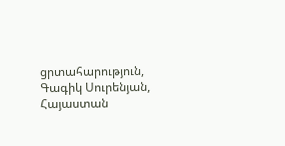ցրտահարություն, Գագիկ Սուրենյան, Հայաստան